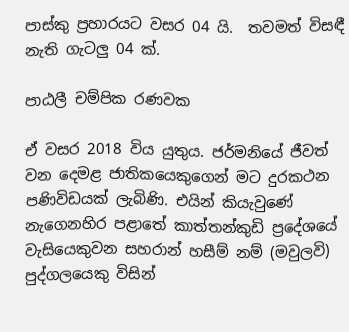පාස්කු ප්‍රහාරයට වසර 04 යි.  තවමත් විසඳී නැති ගැටලු 04 ක්.

පාඨලී චම්පික රණවක

ඒ වසර 2018 විය යුතුය. ජර්මනියේ ජීවත් වන දෙමළ ජාතිකයෙකුගෙන් මට දුරකථන පණිවිඩයක් ලැබිණි. එයින් කියැවුණේ නැගෙනහිර පළාතේ කාත්තන්කුඩි ප්‍රදේශයේ වැසියෙකුවන සහරාන් හසීම් නම් (මවුලවි) පුද්ගලයෙකු විසින්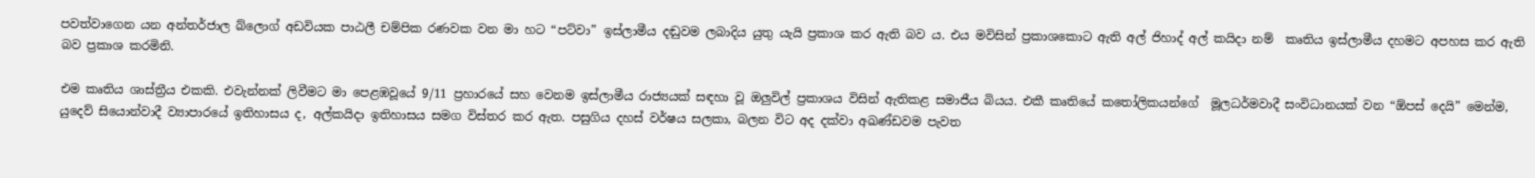පවත්වාගෙන යන අන්තර්ජාල බ්ලොග් අඩවියක පාඨලී චම්පික රණවක වන මා හට “පට්වා” ඉස්ලාමීය දඬුවම ලබාදිය යුතු යැයි ප්‍රකාශ කර ඇති බව ය. එය මවිසින් ප්‍රකාශකොට ඇති අල් ජිහාද් අල් කයිදා නම්  කෘතිය ඉස්ලාමීය දහමට අපහස කර ඇති බව ප්‍රකාශ කරමිනි.

එම කෘතිය ශාස්ත්‍රීය එකකි. එවැන්නක් ලිවීමට මා පෙළඹවූයේ 9/11 ප්‍රහාරයේ සහ වෙනම ඉස්ලාමීය රාජ්‍යයක් සඳහා වූ ඔලුවිල් ප්‍රකාශය විසින් ඇතිකළ සමාජීය බියය. එකී කෘතියේ කතෝලිකයන්ගේ  මූලධර්මවාදී සංවිධානයක් වන “ඕපස් දෙයි” මෙන්ම, යුදෙව් සියොන්වාදී ව්‍යාපාරයේ ඉතිහාසය ද, අල්කයිදා ඉතිහාසය සමග විස්තර කර ඇත. පසුගිය දහස් වර්ෂය සලකා, බලන විට අද දක්වා අඛණ්ඩවම පැවත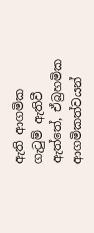ඇති ආගමික ගැටුම් ඇතිවී ඇත්තේ, ඒබ්‍රහමික ආගමිකත්වයන්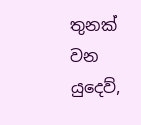තුනක් වන යුදෙව්,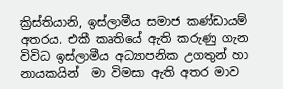ක්‍රිස්තියානි, ඉස්ලාමීය සමාජ කණ්ඩායම් අතරය. එකී කෘතියේ ඇති කරුණු ගැන විවිධ ඉස්ලාමීය අධ්‍යාපනික උගතුන් හා නායකයින්  මා විමසා ඇති අතර මාව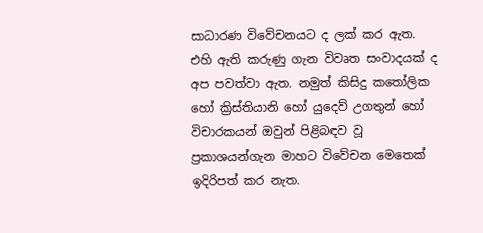සාධාරණ විවේචනයට ද ලක් කර ඇත. එහි ඇති කරුණු ගැන විවෘත සංවාදයක් ද අප පවත්වා ඇත. නමුත් කිසිදු කතෝලික හෝ ක්‍රිස්තියානි හෝ යුදෙව් උගතුන් හෝ විචාරකයන් ඔවුන් පිළිබඳව වූ ප්‍රකාශයන්ගැන මාහට විවේචන මෙතෙක් ඉදිරිපත් කර නැත.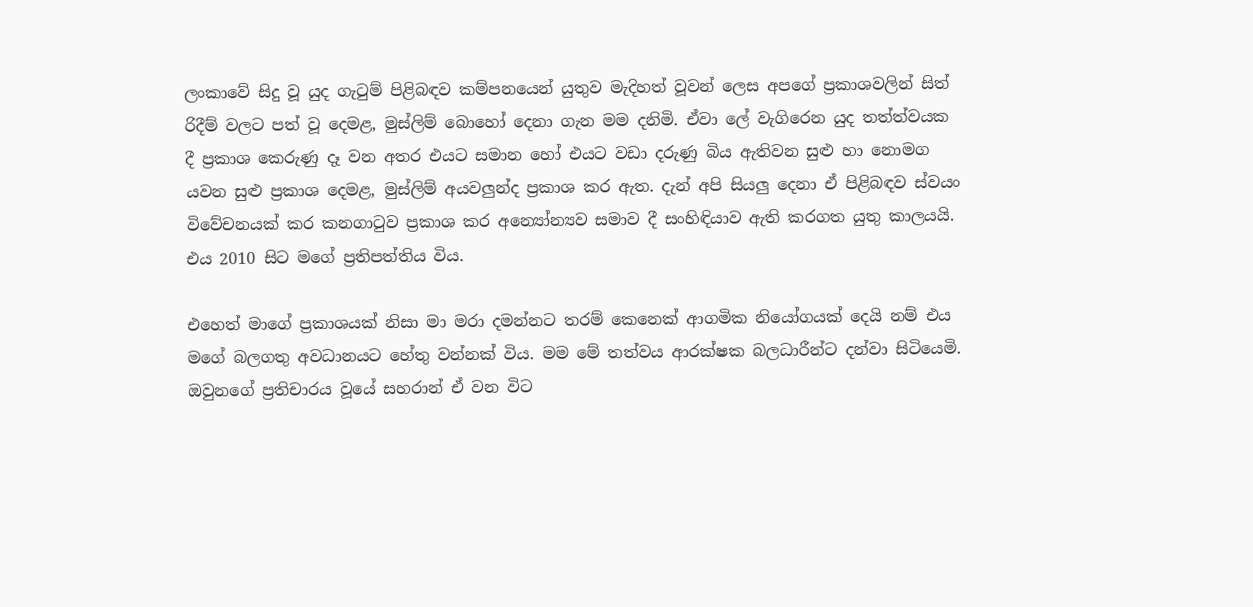ලංකාවේ සිදු වූ යුද ගැටුම් පිළිබඳව කම්පනයෙන් යුතුව මැදිහත් වූවන් ලෙස අපගේ ප්‍රකාශවලින් සිත් රිදීම් වලට පත් වූ දෙමළ, මුස්ලිම් බොහෝ දෙනා ගැන මම දනිමි. ඒවා ලේ වැගිරෙන යුද තත්ත්වයක දී ප්‍රකාශ කෙරුණු දෑ වන අතර එයට සමාන හෝ එයට වඩා දරුණු බිය ඇතිවන සුළු හා නොමග යවන සුළු ප්‍රකාශ දෙමළ, මුස්ලිම් අයවලුන්ද ප්‍රකාශ කර ඇත. දැන් අපි සියලු දෙනා ඒ පිළිබඳව ස්වයං විවේචනයක් කර කනගාටුව ප්‍රකාශ කර අන්‍යෝන්‍යව සමාව දී සංහිඳියාව ඇති කරගත යුතු කාලයයි. එය 2010 සිට මගේ ප්‍රතිපත්තිය විය.

එහෙත් මාගේ ප්‍රකාශයක් නිසා මා මරා දමන්නට තරම් කෙනෙක් ආගමික නියෝගයක් දෙයි නම් එය මගේ බලගතු අවධානයට හේතු වන්නක් විය. මම මේ තත්වය ආරක්ෂක බලධාරීන්ට දන්වා සිටියෙමි. ඔවුනගේ ප්‍රතිචාරය වූයේ සහරාන් ඒ වන විට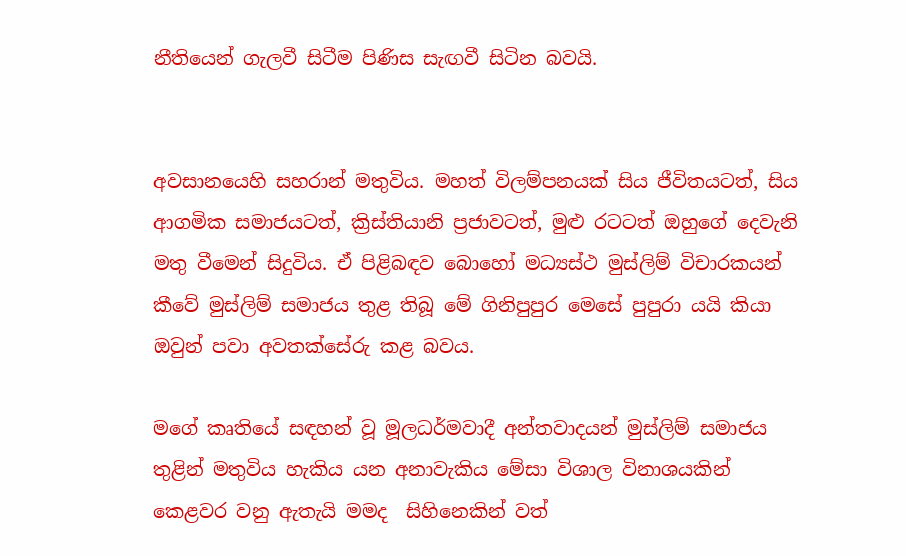නීතියෙන් ගැලවී සිටීම පිණිස සැඟවී සිටින බවයි.


අවසානයෙහි සහරාන් මතුවිය. මහත් විලම්පනයක් සිය ජීවිතයටත්, සිය ආගමික සමාජයටත්, ක්‍රිස්තියානි ප්‍රජාවටත්, මුළු රටටත් ඔහුගේ දෙවැනි මතු වීමෙන් සිදුවිය. ඒ පිළිබඳව බොහෝ මධ්‍යස්ථ මුස්ලිම් විචාරකයන් කීවේ මුස්ලිම් සමාජය තුළ තිබූ මේ ගිනිපුපුර මෙසේ පුපුරා යයි කියා ඔවුන් පවා අවතක්සේරු කළ බවය.

මගේ කෘතියේ සඳහන් වූ මූලධර්මවාදී අන්තවාදයන් මුස්ලිම් සමාජය තුළින් මතුවිය හැකිය යන අනාවැකිය මේසා විශාල විනාශයකින් කෙළවර වනු ඇතැයි මමද  සිහිනෙකින් වත්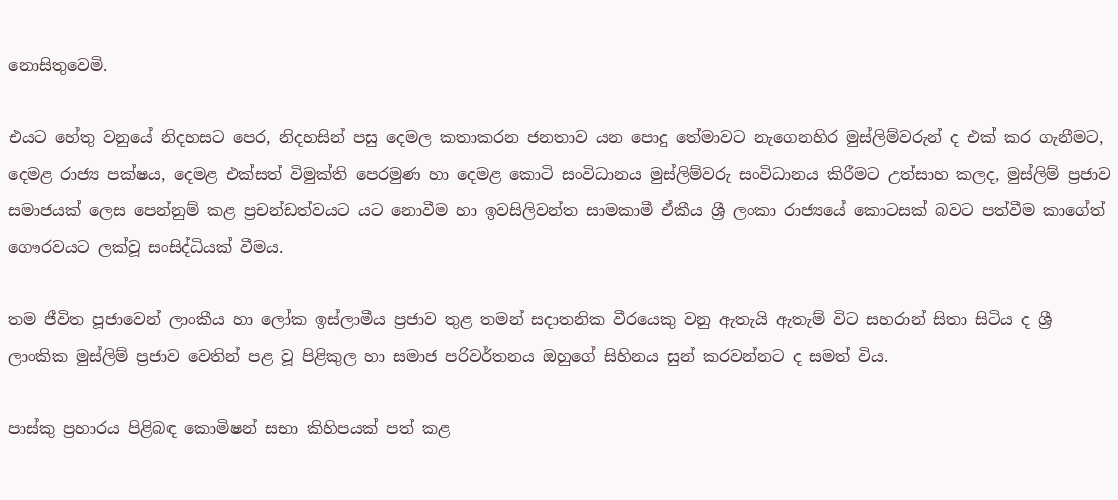නොසිතුවෙමි.

එයට හේතු වනුයේ නිදහසට පෙර, නිදහසින් පසු දෙමල කතාකරන ජනතාව යන පොදු තේමාවට නැගෙනහිර මුස්ලිම්වරුන් ද එක් කර ගැනීමට, දෙමළ රාජ්‍ය පක්ෂය, දෙමළ එක්සත් විමුක්ති පෙරමුණ හා දෙමළ කොටි සංවිධානය මුස්ලිම්වරු සංවිධානය කිරීමට උත්සාහ කලද, මුස්ලිම් ප්‍රජාව සමාජයක් ලෙස පෙන්නුම් කළ ප්‍රචන්ඩත්වයට යට නොවීම හා ඉවසිලිවන්ත සාමකාමී ඒකීය ශ්‍රී ලංකා රාජ්‍යයේ කොටසක් බවට පත්වීම කාගේත් ගෞරවයට ලක්වූ සංසිද්ධියක් වීමය.

තම ජීවිත පූජාවෙන් ලාංකීය හා ලෝක ඉස්ලාමීය ප්‍රජාව තුළ තමන් සදාතනික වීරයෙකු වනු ඇතැයි ඇතැම් විට සහරාන් සිතා සිටිය ද ‍ශ්‍රී ලාංකික මුස්ලිම් ප්‍රජාව වෙතින් පළ වූ පිළිකුල හා සමාජ පරිවර්තනය ඔහුගේ සිහිනය සුන් කරවන්නට ද සමත් විය.

පාස්කු ප්‍රහාරය පිළිබඳ කොමිෂන් සභා කිහිපයක් පත් කළ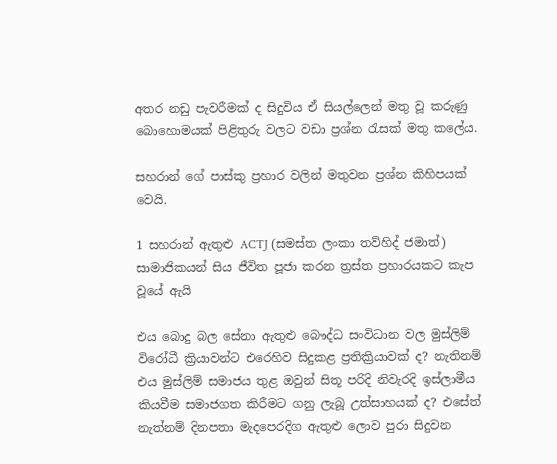අතර නඩු පැවරීමක් ද සිදුවිය ඒ සියල්ලෙන් මතු වූ කරුණු බොහොමයක් පිළිතුරු වලට වඩා ප්‍රශ්න රැසක් මතු කලේය.

සහරාන් ගේ පාස්කු ප්‍රහාර වලින් මතුවන ප්‍රශ්න කිහිපයක් වෙයි.

1 සහරාන් ඇතුළු ACTJ (සමස්ත ලංකා තව්හිද් ජමාත්) සාමාජිකයන් සිය ජීවිත පූජා කරන ත්‍රස්ත ප්‍රහාරයකට කැප වූයේ ඇයි

එය බොදු බල සේනා ඇතුළු බෞද්ධ සංවිධාන වල මුස්ලිම් විරෝධී ක්‍රියාවන්ට එරෙහිව සිදුකළ ප්‍රතික්‍රියාවක් ද? නැතිනම් එය මුස්ලිම් සමාජය තුළ ඔවුන් සිතූ පරිදි නිවැරදි ඉස්ලාමීය කියවීම සමාජගත කිරීමට ගනු ලැබූ උත්සාහයක් ද? එසේත් නැත්නම් දිනපතා මැදපෙරදිග ඇතුළු ලොව පුරා සිදුවන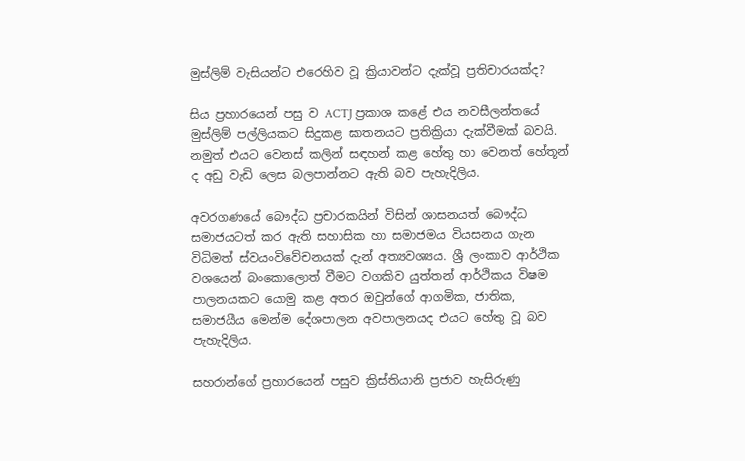මුස්ලිම් වැසියන්ට එරෙහිව වූ ක්‍රියාවන්ට දැක්වූ ප්‍රතිචාරයක්ද?

සිය ප්‍රහාරයෙන් පසු ව ACTJ ප්‍රකාශ කළේ එය නවසීලන්තයේ මුස්ලිම් පල්ලියකට සිදුකළ ඝාතනයට ප්‍රතික්‍රියා දැක්වීමක් බවයි. නමුත් එයට වෙනස් කලින් සඳහන් කළ හේතු හා වෙනත් හේතූන් ද අඩු වැඩි ලෙස බලපාන්නට ඇති බව පැහැදිලිය.

අවරගණයේ බෞද්ධ ප්‍රචාරකයින් විසින් ශාසනයත් බෞද්ධ සමාජයටත් කර ඇති සහාසික හා සමාජමය වියසනය ගැන විධිමත් ස්වයංවිවේචනයක් දැන් අත්‍යවශ්‍යය. ශ්‍රී ලංකාව ආර්ථික වශයෙන් බංකොලොත් වීමට වගකිව යුත්තන් ආර්ථිකය විෂම පාලනයකට යොමු කළ අතර ඔවුන්ගේ ආගමික, ජාතික, සමාජයීය මෙන්ම දේශපාලන අවපාලනයද එයට හේතු වූ බව පැහැදිලිය.

සහරාන්ගේ ප්‍රහාරයෙන් පසුව ක්‍රිස්තියානි ප්‍රජාව හැසිරුණු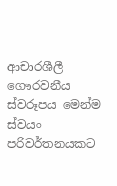ආචාරශීලී ගෞරවනීය ස්වරූපය මෙන්ම ස්වයං පරිවර්තනයකට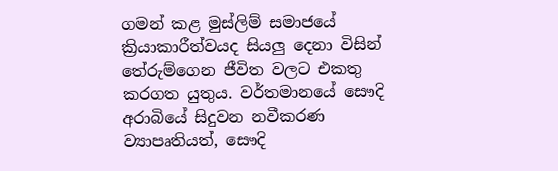ගමන් කළ මුස්ලිම් සමාජයේ ක්‍රියාකාරීත්වයද සියලු දෙනා විසින් තේරුම්ගෙන ජීවිත වලට එකතු කරගත යුතුය. වර්තමානයේ සෞදි අරාබියේ සිදුවන නවීකරණ ව්‍යාපෘතියත්, සෞදි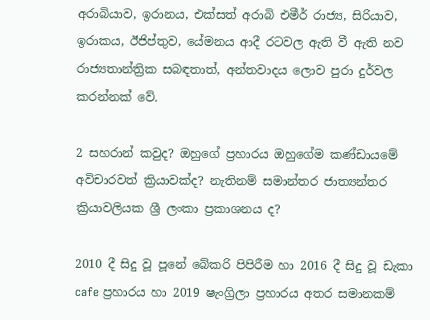අරාබියාව, ඉරානය, එක්සත් අරාබි එමීර් රාජ්‍ය, සිරියාව, ඉරාකය, ඊජිප්තුව, යේමනය ආදී රටවල ඇති වී ඇති නව රාජ්‍යතාන්ත්‍රික සබඳතාත්, අන්තවාදය ලොව පුරා දුර්වල කරන්නක් වේ.

2 සහරාන් කවුද? ඔහුගේ ප්‍රහාරය ඔහුගේම කණ්ඩායමේ අවිචාරවත් ක්‍රියාවක්ද? නැතිනම් සමාන්තර ජාත්‍යන්තර ක්‍රියාවලියක ශ්‍රී ලංකා ප්‍රකාශනය ද?

2010 දී සිදු වූ පූනේ බේකරි පිපිරීම හා 2016 දී සිදු වූ ඩැකා cafe ප්‍රහාරය හා 2019 ෂැංග්‍රිලා ප්‍රහාරය අතර සමානකම්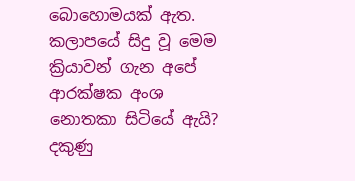බොහොමයක් ඇත. කලාපයේ සිදු වූ මෙම ක්‍රියාවන් ගැන අපේ ආරක්ෂක අංශ නොතකා සිටියේ ඇයි? දකුණු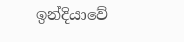ඉන්දියාවේ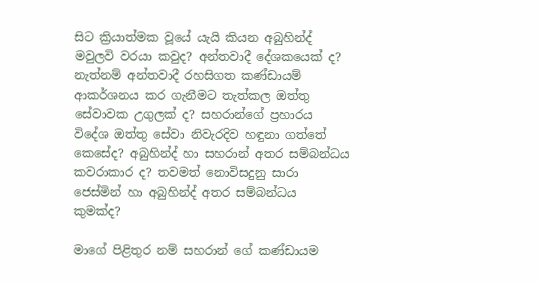සිට ක්‍රියාත්මක වූයේ යැයි කියන අබුහින්ද් මවුලවි වරයා කවුද? අන්තවාදී දේශකයෙක් ද? නැත්නම් අන්තවාදී රහසිගත කණ්ඩායම් ආකර්ශනය කර ගැනීමට තැත්කල ඔත්තු සේවාවක උගුලක් ද? සහරාන්ගේ ප්‍රහාරය විදේශ ඔත්තු සේවා නිවැරදිව හඳුනා ගත්තේ කෙසේද? අබුහින්ද් හා සහරාන් අතර සම්බන්ධය කවරාකාර ද? තවමත් නොවිසදුනු සාරා ජෙස්මින් හා අබුහින්ද් අතර සම්බන්ධය කුමක්ද?

මාගේ පිළිතුර නම් සහරාන් ගේ කණ්ඩායම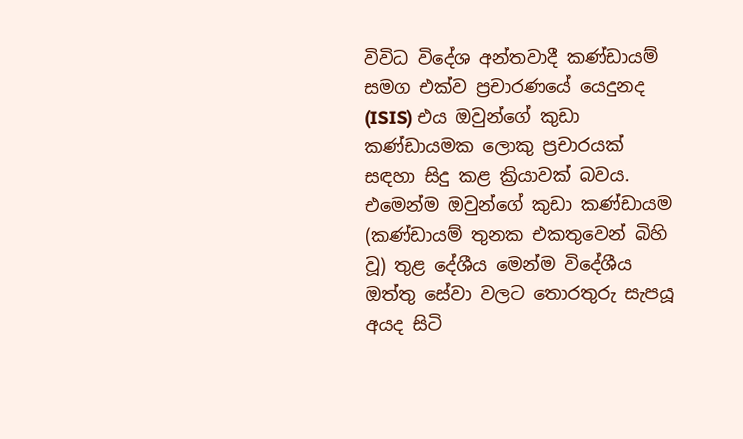විවිධ විදේශ අන්තවාදී කණ්ඩායම් සමග එක්ව ප්‍රචාරණයේ යෙදුනද (ISIS) එය ඔවුන්ගේ කුඩා කණ්ඩායමක ලොකු ප්‍රචාරයක් සඳහා සිදු කළ ක්‍රියාවක් බවය. එමෙන්ම ඔවුන්ගේ කුඩා කණ්ඩායම (කණ්ඩායම් තුනක එකතුවෙන් බිහි වූ) තුළ දේශීය මෙන්ම විදේශීය ඔත්තු සේවා වලට තොරතුරු සැපයූ අයද සිටි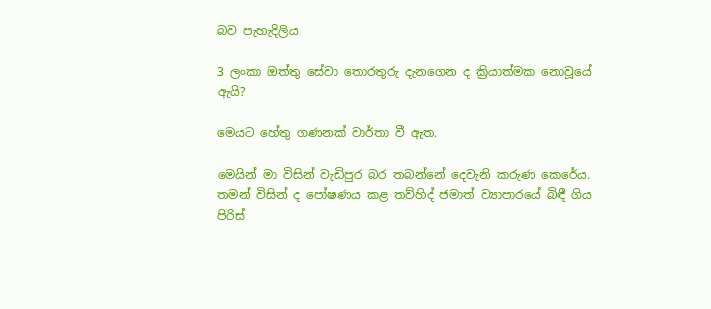බව පැහැදිලිය

3 ලංකා ඔත්තු සේවා තොරතුරු දැනගෙන ද ක්‍රියාත්මක නොවූයේ ඇයි?

මෙයට හේතු ගණනක් වාර්තා වී ඇත.

මෙයින් මා විසින් වැඩිපුර බර තබන්නේ දෙවැනි කරුණ කෙරේය. තමන් විසින් ද පෝෂණය කළ තව්හිද් ජමාත් ව්‍යාපාරයේ බිඳී ගිය පිරිස්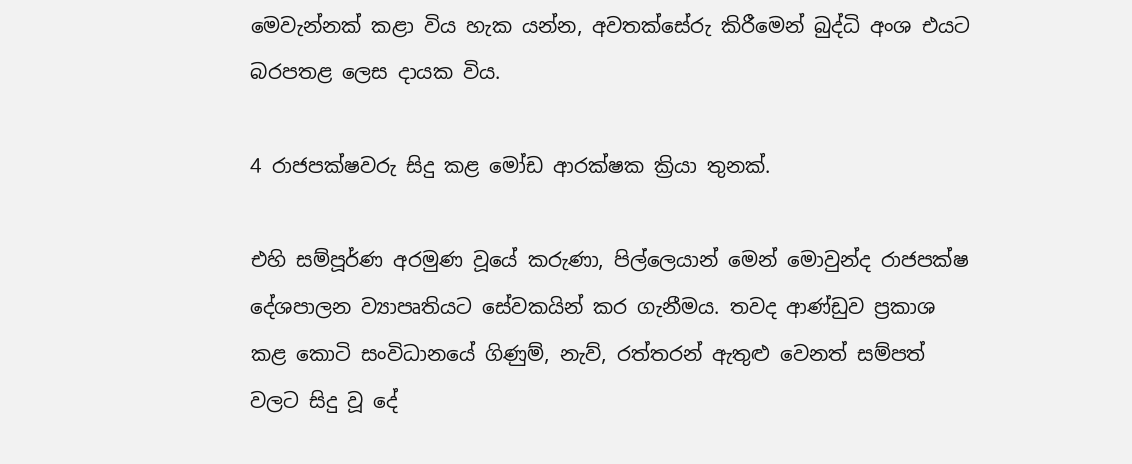මෙවැන්නක් කළා විය හැක යන්න, අවතක්සේරු කිරීමෙන් බුද්ධි අංශ එයට බරපතළ ලෙස දායක විය.

4 රාජපක්ෂවරු සිදු කළ මෝඩ ආරක්ෂක ක්‍රියා තුනක්.

එහි සම්පූර්ණ අරමුණ වූයේ කරුණා, පිල්ලෙයාන් මෙන් මොවුන්ද රාජපක්ෂ දේශපාලන ව්‍යාපෘතියට සේවකයින් කර ගැනීමය. තවද ආණ්ඩුව ප්‍රකාශ කළ කොටි සංවිධානයේ ගිණුම්, නැව්, රත්තරන් ඇතුළු වෙනත් සම්පත් වලට සිදු වූ දේ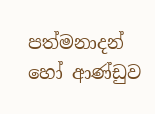පත්මනාදන් හෝ ආණ්ඩුව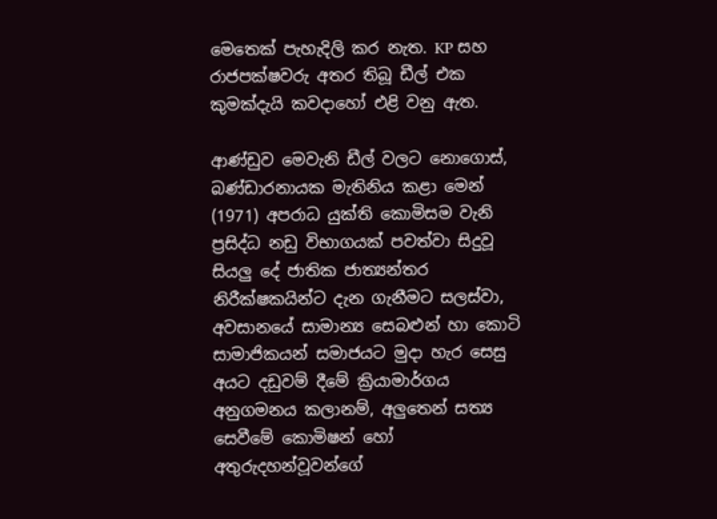මෙතෙක් පැහැදිලි කර නැත. KP සහ රාජපක්ෂවරු අතර තිබූ ඩීල් එක කුමක්දැයි කවදාහෝ එළි වනු ඇත.

ආණ්ඩුව මෙවැනි ඩීල් වලට නොගොස්, බණ්ඩාරනායක මැතිනිය කළා මෙන් (1971) අපරාධ යුක්ති කොමිසම වැනි ප්‍රසිද්ධ නඩු විභාගයක් පවත්වා සිදුවූ සියලු දේ ජාතික ජාත්‍යන්තර නිරීක්ෂකයින්ට දැන ගැනීමට සලස්වා, අවසානයේ සාමාන්‍ය සෙබළුන් හා කොටි සාමාජිකයන් සමාජයට මුදා හැර සෙසු අයට දඩුවම් දීමේ ක්‍රියාමාර්ගය අනුගමනය කලානම්, අලුතෙන් සත්‍ය සෙවීමේ කොමිෂන් හෝ අතුරුදහන්වූවන්ගේ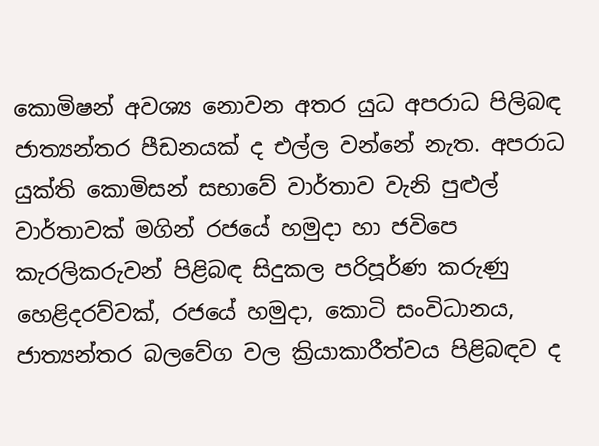කොමිෂන් අවශ්‍ය නොවන අතර යුධ අපරාධ පිලිබඳ ජාත්‍යන්තර පීඩනයක් ද එල්ල වන්නේ නැත. අපරාධ යුක්ති කොමිසන් සභාවේ වාර්තාව වැනි පුළුල් වාර්තාවක් මගින් රජයේ හමුදා හා ජවිපෙ කැරලිකරුවන් පිළිබඳ සිදුකල පරිපූර්ණ කරුණු හෙළිදරව්වක්, රජයේ හමුදා, කොටි සංවිධානය, ජාත්‍යන්තර බලවේග වල ක්‍රියාකාරීත්වය පිළිබඳව ද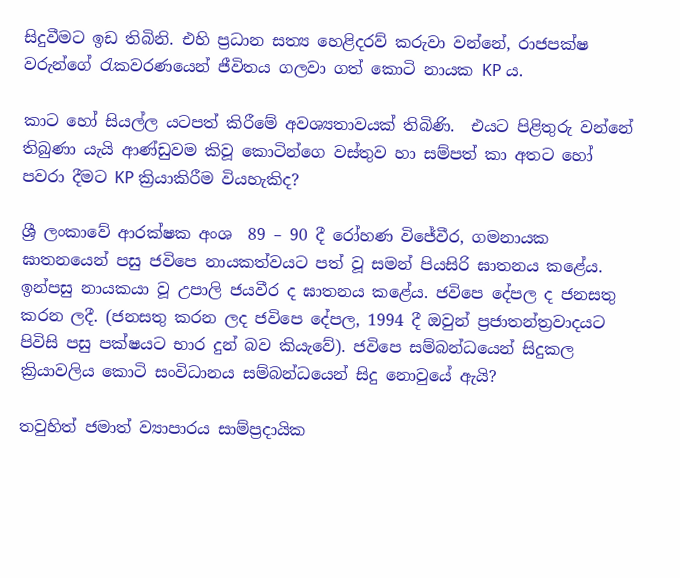සිදුවීමට ඉඩ තිබිනි. එහි ප්‍රධාන සත්‍ය හෙළිදරව් කරුවා වන්නේ, රාජපක්ෂ වරුන්ගේ රැකවරණයෙන් ජීවිතය ගලවා ගත් කොටි නායක KP ය.

කාට හෝ සියල්ල යටපත් කිරීමේ අවශ්‍යතාවයක් තිබිණි.  එයට පිළිතුරු වන්නේ තිබුණා යැයි ආණ්ඩුවම කිවූ කොටින්ගෙ වස්තුව හා සම්පත් කා අතට හෝ පවරා දීමට KP ක්‍රියාකිරීම වියහැකිද?

ශ්‍රී ලංකාවේ ආරක්ෂක අංශ  89 – 90 දී රෝහණ විජේවීර, ගමනායක ඝාතනයෙන් පසු ජවිපෙ නායකත්වයට පත් වූ සමන් පියසිරි ඝාතනය කළේය. ඉන්පසු නායකයා වූ උපාලි ජයවීර ද ඝාතනය කළේය. ජවිපෙ දේපල ද ජනසතු කරන ලදී. (ජනසතු කරන ලද ජවිපෙ දේපල, 1994 දී ඔවුන් ප්‍රජාතන්ත්‍රවාදයට පිවිසි පසු පක්ෂයට භාර දුන් බව කියැවේ). ජවිපෙ සම්බන්ධයෙන් සිදුකල ක්‍රියාවලිය කොටි සංවිධානය සම්බන්ධයෙන් සිදු නොවුයේ ඇයි?

තවුහිත් ජමාත් ව්‍යාපාරය සාම්ප්‍රදායික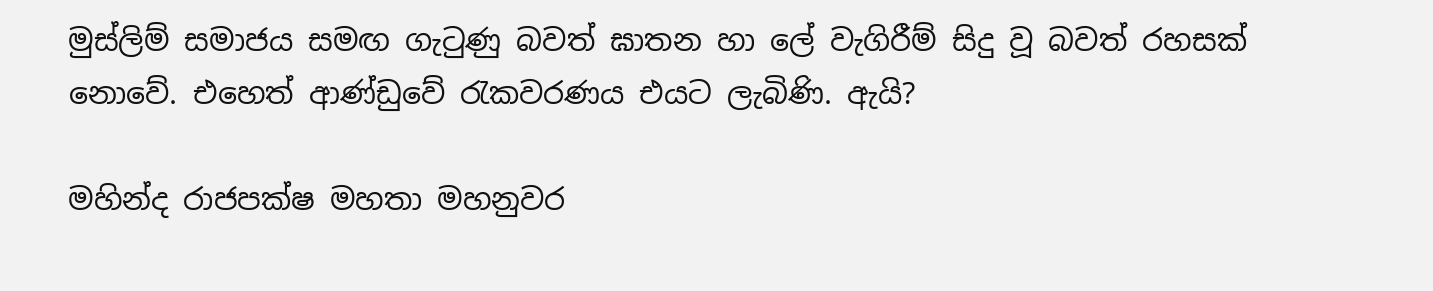මුස්ලිම් සමාජය සමඟ ගැටුණු බවත් ඝාතන හා ලේ වැගිරීම් සිදු වූ බවත් රහසක් නොවේ. එහෙත් ආණ්ඩුවේ රැකවරණය එයට ලැබිණි. ඇයි?

මහින්ද රාජපක්ෂ මහතා මහනුවර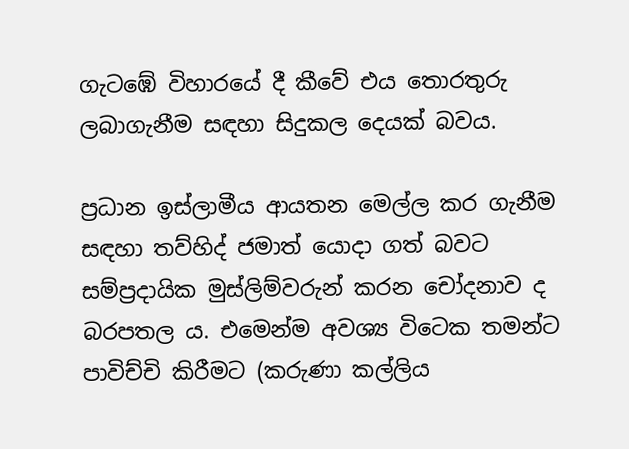ගැටඹේ විහාරයේ දී කීවේ එය තොරතුරු ලබාගැනීම සඳහා සිදුකල දෙයක් බවය.

ප්‍රධාන ඉස්ලාමීය ආයතන මෙල්ල කර ගැනීම සඳහා තව්හිද් ජමාත් යොදා ගත් බවට සම්ප්‍රදායික මුස්ලිම්වරුන් කරන චෝදනාව ද බරපතල ය. එමෙන්ම අවශ්‍ය විටෙක තමන්ට පාවිච්චි කිරීමට (කරුණා කල්ලිය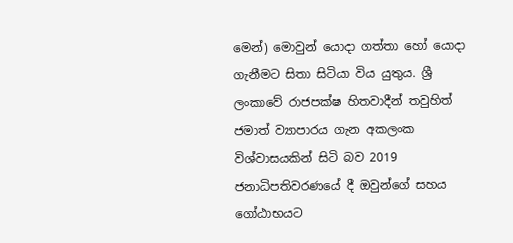මෙන්) මොවුන් යොදා ගත්තා හෝ යොදා ගැනීමට සිතා සිටියා විය යුතුය. ශ්‍රී ලංකාවේ රාජපක්ෂ හිතවාදීන් තවුහිත් ජමාත් ව්‍යාපාරය ගැන අකලංක විශ්වාසයකින් සිටි බව 2019 ජනාධිපතිවරණයේ දී ඔවුන්ගේ සහය ගෝඨාභයට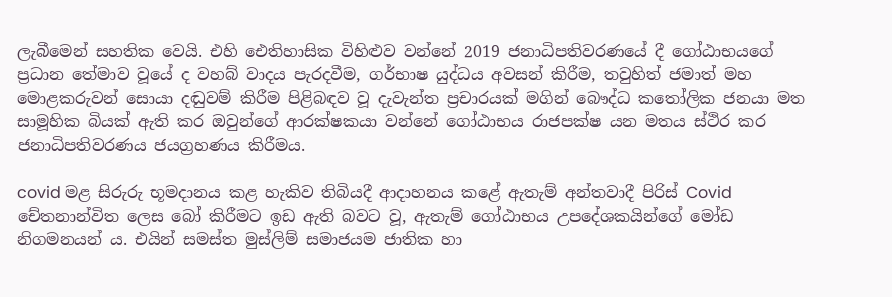ලැබීමෙන් සහතික වෙයි. එහි ඓතිහාසික විහිළුව වන්නේ 2019 ජනාධිපතිවරණයේ දී ගෝඨාභයගේ ප්‍රධාන තේමාව වූයේ ද වහබ් වාදය පැරදවීම, ගර්භාෂ යුද්ධය අවසන් කිරීම, තවුහිත් ජමාත් මහ මොළකරුවන් සොයා දඬුවම් කිරීම පිළිබඳව වූ දැවැන්ත ප්‍රචාරයක් මගින් බෞද්ධ කතෝලික ජනයා මත සාමූහික බියක් ඇති කර ඔවුන්ගේ ආරක්ෂකයා වන්නේ ගෝඨාභය රාජපක්ෂ යන මතය ස්ථිර කර ජනාධිපතිවරණය ජයග්‍රහණය කිරීමය.

covid මළ සිරුරු භූමදානය කළ හැකිව තිබියදී ආදාහනය කළේ ඇතැම් අන්තවාදී පිරිස් Covid චේතනාන්විත ලෙස බෝ කිරීමට ඉඩ ඇති බවට වූ, ඇතැම් ගෝඨාභය උපදේශකයින්ගේ මෝඩ නිගමනයන් ය. එයින් සමස්ත මුස්ලිම් සමාජයම ජාතික හා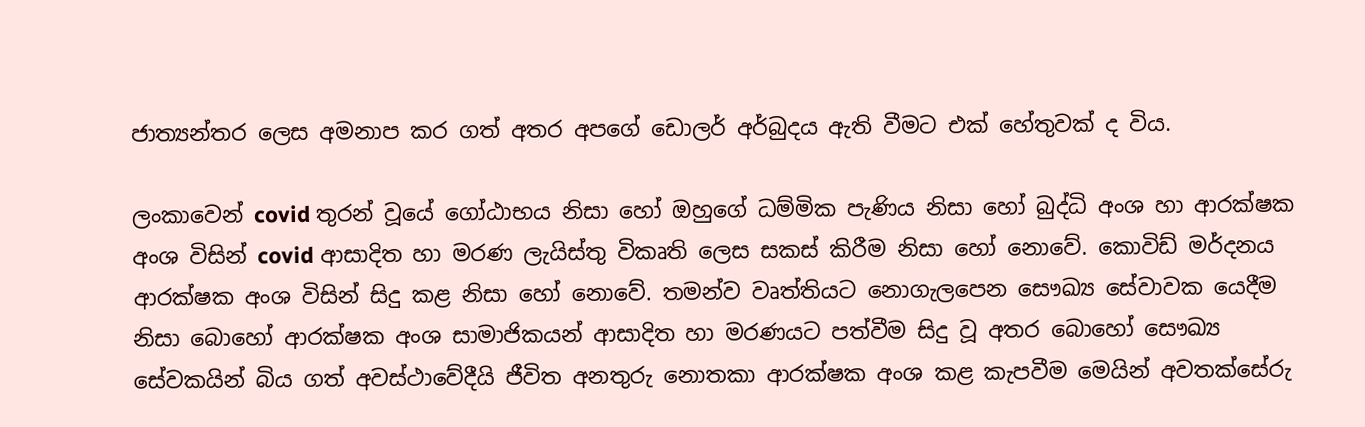ජාත්‍යන්තර ලෙස අමනාප කර ගත් අතර අපගේ ඩොලර් අර්බුදය ඇති වීමට එක් හේතුවක් ද විය.

ලංකාවෙන් covid තුරන් වූයේ ගෝඨාභය නිසා හෝ ඔහුගේ ධම්මික පැණිය නිසා හෝ බුද්ධි අංශ හා ආරක්ෂක අංශ විසින් covid ආසාදිත හා මරණ ලැයිස්තු විකෘති ලෙස සකස් කිරීම නිසා හෝ නොවේ. කොවිඩ් මර්දනය ආරක්ෂක අංශ විසින් සිදු කළ නිසා හෝ නොවේ. තමන්ව වෘත්තියට නොගැලපෙන සෞඛ්‍ය සේවාවක යෙදීම නිසා බොහෝ ආරක්ෂක අංශ සාමාජිකයන් ආසාදිත හා මරණයට පත්වීම සිදු වූ අතර බොහෝ සෞඛ්‍ය සේවකයින් බිය ගත් අවස්ථාවේදීයි ජීවිත අනතුරු නොතකා ආරක්ෂක අංශ කළ කැපවීම මෙයින් අවතක්සේරු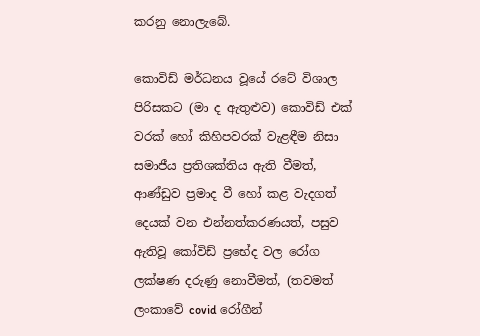කරනු නොලැබේ.

කොවිඩ් මර්ධනය වූයේ රටේ විශාල පිරිසකට (මා ද ඇතුළුව) කොවිඩ් එක් වරක් හෝ කිහිපවරක් වැළඳීම නිසා සමාජීය ප්‍රතිශක්තිය ඇති වීමත්, ආණ්ඩුව ප්‍රමාද වී හෝ කළ වැදගත් දෙයක් වන එන්නත්කරණයත්, පසුව ඇතිවූ කෝවිඩ් ප්‍රභේද වල රෝග ලක්ෂණ දරුණු නොවීමත්, (තවමත් ලංකාවේ covid රෝගීන්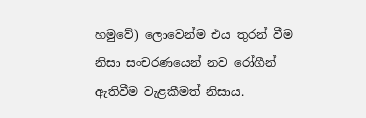හමුවේ) ලොවෙන්ම එය තුරන් වීම නිසා සංචරණයෙන් නව රෝගීන් ඇතිවීම වැළකීමත් නිසාය.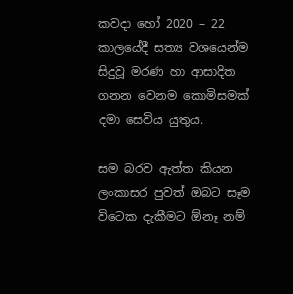කවදා හෝ 2020 – 22 කාලයේදී සත්‍ය වශයෙන්ම සිදුවූ මරණ හා ආසාදිත ගනන වෙනම කොමිසමක් දමා සෙවිය යුතුය.

සම බරව ඇත්ත කියන ලංකාසර පුවත් ඔබට සෑම විටෙක දැකීමට ඕනෑ නම්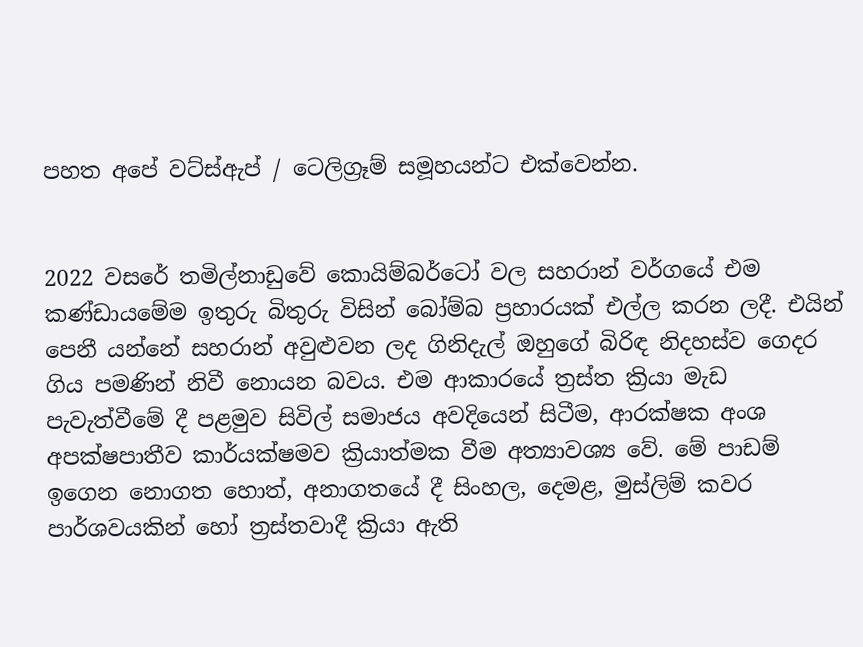පහත අපේ වට්ස්ඇප් / ටෙලිග්‍රෑම් සමූහයන්ට එක්වෙන්න.


2022 වසරේ තමිල්නාඩුවේ කොයිම්බර්ටෝ වල සහරාන් වර්ගයේ එම කණ්ඩායමේම ඉතුරු බිතුරු විසින් බෝම්බ ප්‍රහාරයක් එල්ල කරන ලදී. එයින් පෙනී යන්නේ සහරාන් අවුළුවන ලද ගිනිදැල් ඔහුගේ බිරිඳ නිදහස්ව ගෙදර ගිය පමණින් නිවී නොයන බවය. එම ආකාරයේ ත්‍රස්ත ක්‍රියා මැඩ පැවැත්වීමේ දී පළමුව සිවිල් සමාජය අවදියෙන් සිටීම, ආරක්ෂක අංශ අපක්ෂපාතීව කාර්යක්ෂමව ක්‍රියාත්මක වීම අත්‍යාවශ්‍ය වේ. මේ පාඩම් ඉගෙන නොගත හොත්, අනාගතයේ දී සිංහල, දෙමළ, මුස්ලිම් කවර පාර්ශවයකින් හෝ ත්‍රස්තවාදී ක්‍රියා ඇති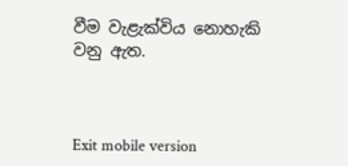වීම වැළැක්විය නොහැකි වනු ඇත.



Exit mobile version